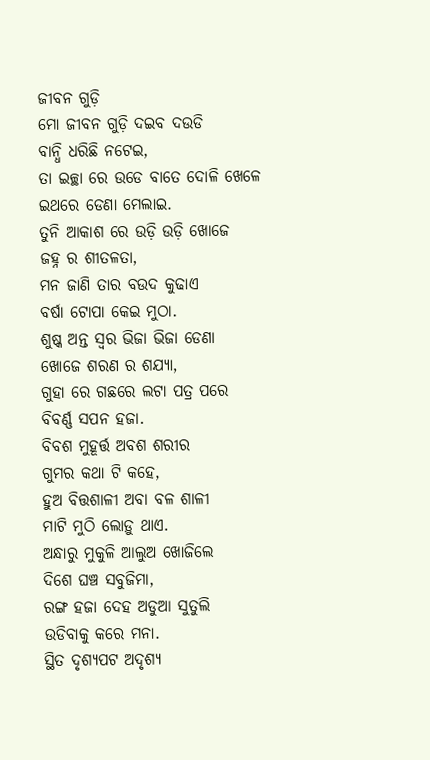ଜୀବନ ଗୁଡ଼ି
ମୋ ଜୀବନ ଗୁଡ଼ି ଦଇବ ଦଉଡି
ବାନ୍ଧି ଧରିଛି ନଟେଇ,
ତା ଇଚ୍ଛା ରେ ଉଡେ ବାତେ ଦୋଳି ଖେଳେ
ଇଥରେ ଡେଣା ମେଲାଇ.
ତୁନି ଆକାଶ ରେ ଉଡ଼ି ଉଡ଼ି ଖୋଜେ
ଜହ୍ନ ର ଶୀତଳତା,
ମନ ଜାଣି ତାର ବଉଦ କୁଢାଏ
ବର୍ଷା ଟୋପା କେଇ ମୁଠା.
ଶୁଷ୍କ ଅନ୍ତ ସ୍ୱର ଭିଜା ଭିଜା ଡେଣା
ଖୋଜେ ଶରଣ ର ଶଯ୍ୟା,
ଗୁହା ରେ ଗଛରେ ଲଟା ପତ୍ର ପରେ
ବିବର୍ଣ୍ଣ ସପନ ହଜା.
ବିବଶ ମୁହୂର୍ତ୍ତ ଅବଶ ଶରୀର
ଗୁମର କଥା ଟି କହେ,
ହୁଅ ବିତ୍ତଶାଳୀ ଅବା ବଳ ଶାଳୀ
ମାଟି ମୁଠି ଲୋଡ଼ୁ ଥାଏ.
ଅନ୍ଧାରୁ ମୁକୁଳି ଆଲୁଅ ଖୋଜିଲେ
ଦିଶେ ଘଞ୍ଚ ସବୁଜିମା,
ରଙ୍ଗ ହଜା ଦେହ ଅଡୁଆ ସୁତୁଲି
ଉଡିବାକୁ କରେ ମନା.
ସ୍ଥିତ ଦୃଶ୍ୟପଟ ଅଦୃଶ୍ୟ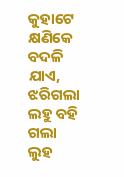କୁହାଟେ
କ୍ଷଣିକେ ବଦଳି ଯାଏ,
ଝରିଗଲା ଲହୁ ବହି ଗଲା ଲୁହ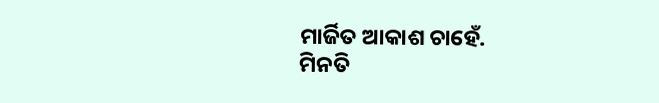ମାର୍ଜିତ ଆକାଶ ଚାହେଁ.
ମିନତି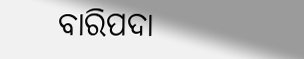ବାରିପଦା